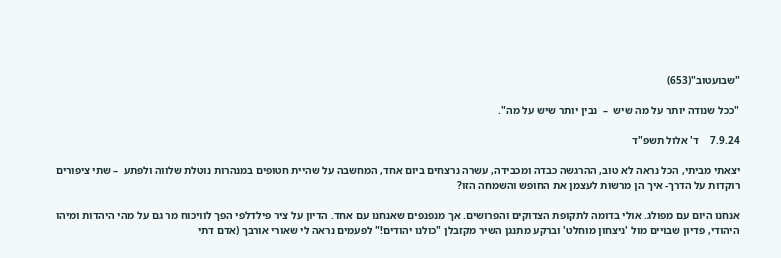"שבועטוב"(653)

"ככל שנודה יותר על מה שיש  –  נבין יותר שיש על מה".

7.9.24    ד' אלול תשפ"ד

יצאתי מביתי, הכל נראה לא טוב, ההרגשה כבדה ומכבידה, עשרה נרצחים ביום אחד, המחשבה על שהיית חטופים במנהרות נוטלת שלווה ולפתע  – שתי ציפורים רוקדות על הדרך- איך הן מרשות לעצמן את החופש והשמחה הזו?

אנחנו היום עם מפולג. אולי בדומה לתקופת הצדוקים והפרושים. אך מנפנפים שאנחנו עם אחד. הדיון על ציר פילדלפי הפך לוויכוח מר גם על מהי היהדות ומיהו היהודי, פדיון שבויים מול 'ניצחון מוחלט' וברקע מתנגן השיר מקזבלן "כולנו יהודים!" לפעמים נראה לי שאורי אורבך (אדם דתי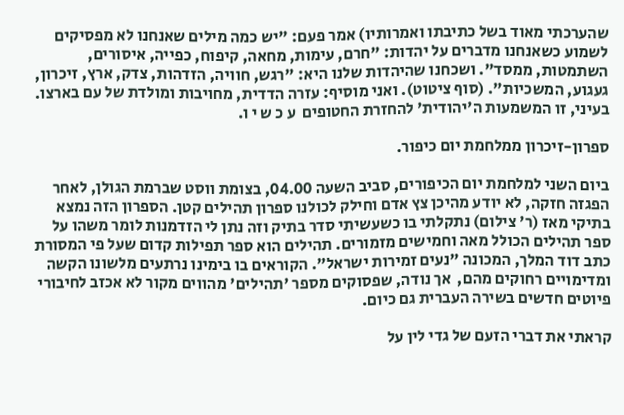שהערכתי מאוד בשל כתיבתו ואמרותיו) אמר פעם: "יש כמה מילים שאנחנו לא מפסיקים לשמוע כשאנחנו מדברים על יהדות: "חרם, עימות, מחאה, קיפוח, כפייה, איסורים, השתמטות, ממסד". ושכחנו שהיהדות שלנו היא: "רגש, חוויה, הזדהות, צדק, ארץ, זיכרון, געגוע, המשכיות". (סוף ציטוט). ואני מוסיף: עזרה הדדית, מחויבות ומולדת של עם בארצו.
בעיני, זו המשמעות ה'יהודית' להחזרת החטופים  ע כ ש י ו.

ספרון-זיכרון ממלחמת יום כיפור.

ביום השני למלחמת יום הכיפורים, סביב השעה 04.00, בצומת ווסט שברמת הגולן, לאחר הפגזה חזקה, לא יודע מהיכן צץ אדם וחילק לכולנו ספרון תהילים קטן. הספרון הזה נמצא בתיקי מאז (ר' צילום) נתקלתי בו כשעשיתי סדר בתיק וזה נתן לי הזדמנות לומר משהו על ספר תהילים הכולל מאה וחמישים מזמורים. תהילים הוא ספר תפילות קדום שעל פי המסורת כתב דוד המלך, המכונה "נעים זמירות ישראל". הקוראים בו בימינו נרתעים מלשונו הקשה ומדימויים רחוקים מהם,  אך נודה, שפסוקים מספר 'תהילים' מהווים מקור לא אכזב לחיבורי פיוטים חדשים בשירה העברית גם כיום.

קראתי את דברי הזעם של גדי לין על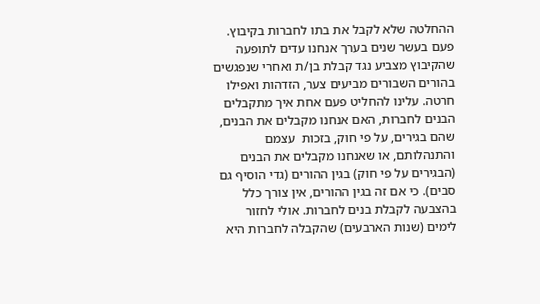ההחלטה שלא לקבל את בתו לחברות בקיבוץ. פעם בעשר שנים בערך אנחנו עדים לתופעה שהקיבוץ מצביע נגד קבלת בן/ת ואחרי שנפגשים בהורים השבורים מביעים צער, הזדהות ואפילו חרטה. עלינו להחליט פעם אחת איך מתקבלים הבנים לחברות, האם אנחנו מקבלים את הבנים, שהם בגירים, על פי חוק, בזכות  עצמם והתנהלותם, או שאנחנו מקבלים את הבנים (הבגירים על פי חוק) בגין ההורים (גדי הוסיף גם סבים). כי אם זה בגין ההורים, אין צורך כלל בהצבעה לקבלת בנים לחברות. אולי לחזור לימים (שנות הארבעים) שהקבלה לחברות היא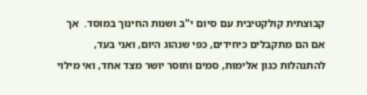קבוצתית קולקטיבית עם סיום י"ב ושנות החינוך במוסד.  אך אם הם מתקבלים כיחידים, כפי שנהוג היום, ואני בעד, להתנהלות כגון אלימות, סמים וחוסר יושר מצד אחד, ואי מילוי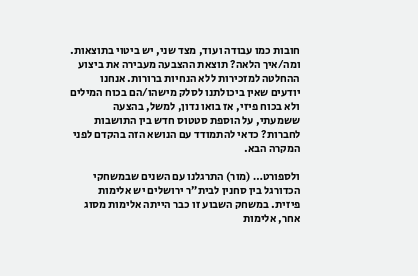חובות כמו עבודה ועוד, מצד שני, יש ביטוי בתוצאות. ומה/איך הלאה? תוצאת ההצבעה מעבירה את ביצוע ההחלטה למזכירות ללא הנחיות ברורות. אנחנו יודעים שאין ביכולתנו לסלק מישהו/הם בכוח המילים ולא בכוח פיזי, אז בואו נדון, למשל, בהצעה ששמעתי, על הוספת סטטוס חדש בין התושבות לחברות? כדאי להתמודד עם הנושא הזה בהקדם לפני המקרה הבא.

ולספורט… (מור) התרגלנו עם השנים שבמשחקי הכדורגל בין סחנין לבית״ר ירושלים יש אלימות פיזית. במשחק השבוע זו כבר הייתה אלימות מסוג אחר, אלימות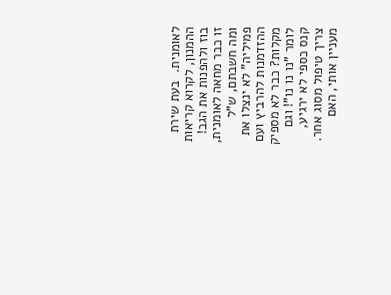לאומנית.  בעת שירת ההמנון, לקרוא קריאות בוז ולהפנות את הגב!   זו כבר מחאה לאומנית, ומה חשבתם, ש"ל פמיליה" לא ינצלו את ההזדמנות להרביץ ועם מקלות? כבר לא מספיק לומר "נו נו נו"! וגם קנס כספי לא ירגיע, צריך טיפול מסוג אחר. מעניין אותי, האם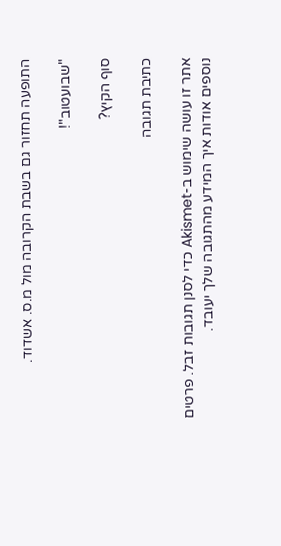התופעה תחזור גם בשבת הקרובה מול מ.ס. אשדוד.

"שבועטוב"!

סוף הקיץ?

כתיבת תגובה

אתר זו עושה שימוש ב-Akismet כדי לסנן תגובות זבל. פרטים נוספים אודות איך המידע מהתגובה שלך יעובד.